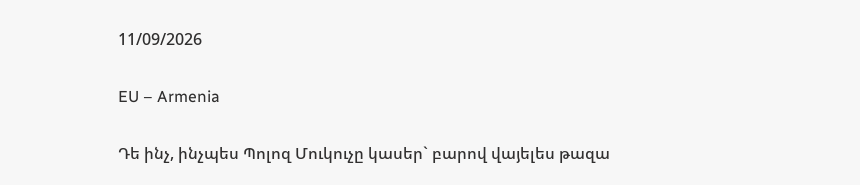11/09/2026

EU – Armenia

Դե ինչ, ինչպես Պոլոզ Մուկուչը կասեր` բարով վայելես թազա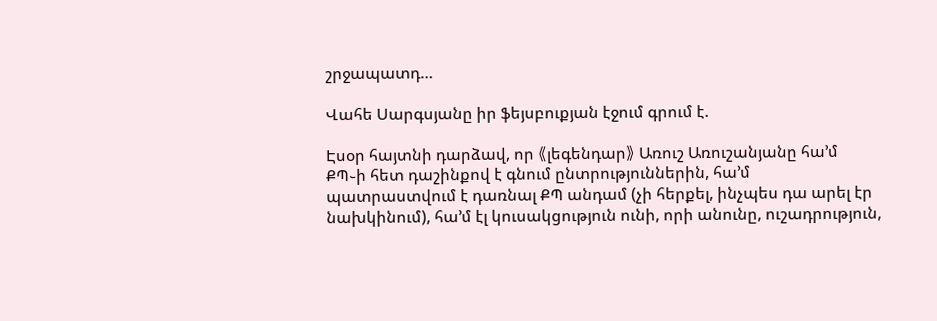շրջապատդ…

Վահե Սարգսյանը իր ֆեյսբուքյան էջում գրում է.

Էսօր հայտնի դարձավ, որ 《լեգենդար》 Առուշ Առուշանյանը հա’մ ՔՊ֊ի հետ դաշինքով է գնում ընտրություններին, հա’մ պատրաստվում է դառնալ ՔՊ անդամ (չի հերքել, ինչպես դա արել էր նախկինում), հա’մ էլ կուսակցություն ունի, որի անունը, ուշադրություն,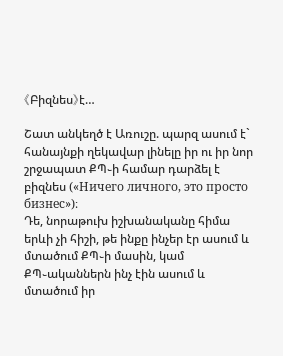《Բիզնես》է…

Շատ անկեղծ է Առուշը. պարզ ասում է` հանայնքի ղեկավար լինելը իր ու իր նոր շրջապատ ՔՊ֊ի համար դարձել է բիզնես («Ничего личного, это просто бизнес»)։
Դե, նորաթուխ իշխանականը հիմա երևի չի հիշի, թե ինքը ինչեր էր ասում և մտածում ՔՊ֊ի մասին, կամ ՔՊ֊ականներն ինչ էին ասում և մտածում իր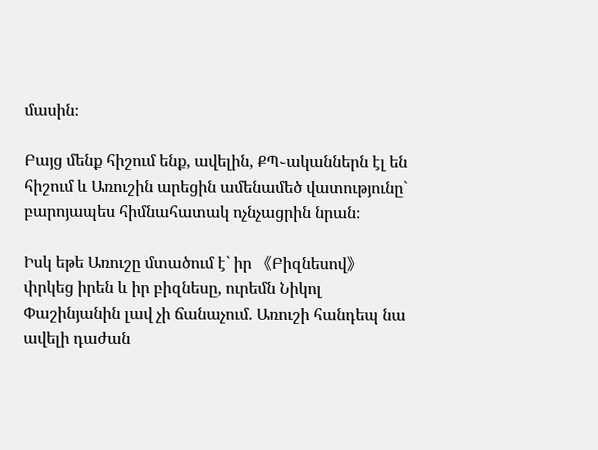մասին։

Բայց մենք հիշում ենք, ավելին, ՔՊ֊ականներն էլ են հիշում և Առուշին արեցին ամենամեծ վատությունը` բարոյապես հիմնահատակ ոչնչացրին նրան։

Իսկ եթե Առուշը մտածում է` իր 《Բիզնեսով》փրկեց իրեն և իր բիզնեսը, ուրեմն Նիկոլ Փաշինյանին լավ չի ճանաչում. Առուշի հանդեպ նա ավելի դաժան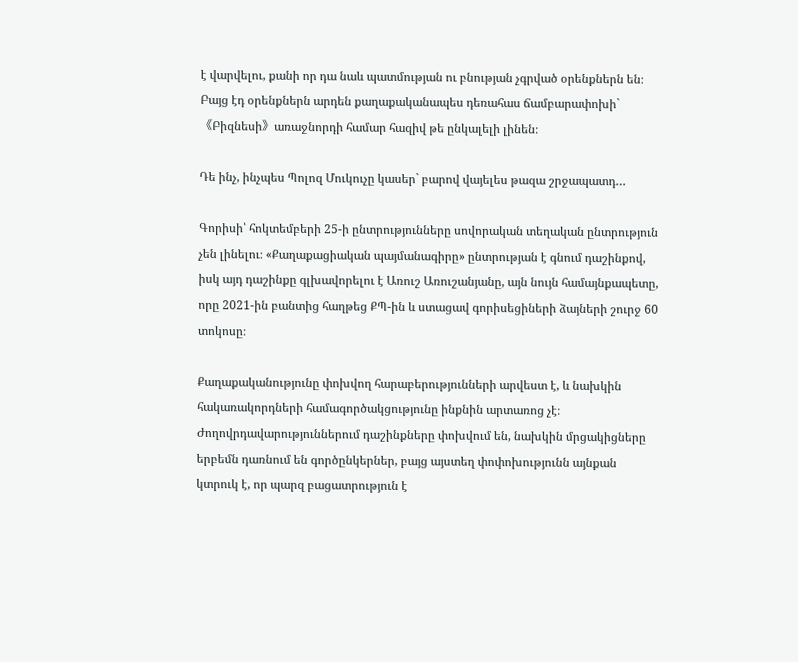է վարվելու, քանի որ դա նաև պատմության ու բնության չգրված օրենքներն են։ Բայց էդ օրենքներն արդեն քաղաքականապես դեռահաս ճամբարափոխի`《Բիզնեսի》առաջնորդի համար հազիվ թե ընկալելի լինեն։

Դե ինչ, ինչպես Պոլոզ Մուկուչը կասեր` բարով վայելես թազա շրջապատդ…

Գորիսի՝ հոկտեմբերի 25-ի ընտրությունները սովորական տեղական ընտրություն չեն լինելու։ «Քաղաքացիական պայմանագիրը» ընտրության է գնում դաշինքով, իսկ այդ դաշինքը գլխավորելու է Առուշ Առուշանյանը, այն նույն համայնքապետը, որը 2021-ին բանտից հաղթեց ՔՊ-ին և ստացավ գորիսեցիների ձայների շուրջ 60 տոկոսը։

Քաղաքականությունը փոխվող հարաբերությունների արվեստ է, և նախկին հակառակորդների համագործակցությունը ինքնին արտառոց չէ։ Ժողովրդավարություններում դաշինքները փոխվում են, նախկին մրցակիցները երբեմն դառնում են գործընկերներ, բայց այստեղ փոփոխությունն այնքան կտրուկ է, որ պարզ բացատրություն է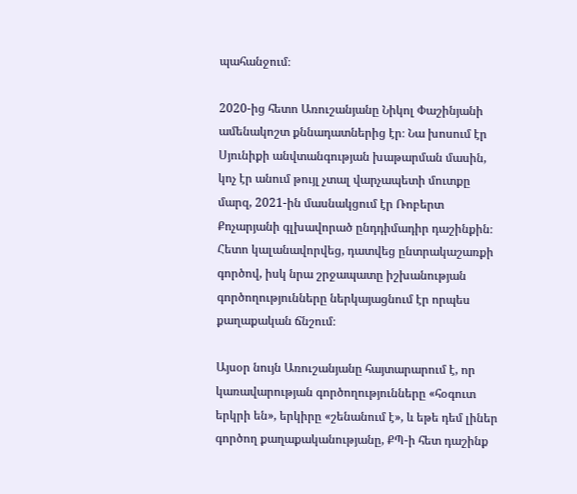պահանջում։

2020-ից հետո Առուշանյանը Նիկոլ Փաշինյանի ամենակոշտ քննադատներից էր։ Նա խոսում էր Սյունիքի անվտանգության խաթարման մասին, կոչ էր անում թույլ չտալ վարչապետի մուտքը մարզ, 2021-ին մասնակցում էր Ռոբերտ Քոչարյանի գլխավորած ընդդիմադիր դաշինքին։ Հետո կալանավորվեց, դատվեց ընտրակաշառքի գործով, իսկ նրա շրջապատը իշխանության գործողությունները ներկայացնում էր որպես քաղաքական ճնշում։

Այսօր նույն Առուշանյանը հայտարարում է, որ կառավարության գործողությունները «հօգուտ երկրի են», երկիրը «շենանում է», և եթե դեմ լիներ գործող քաղաքականությանը, ՔՊ-ի հետ դաշինք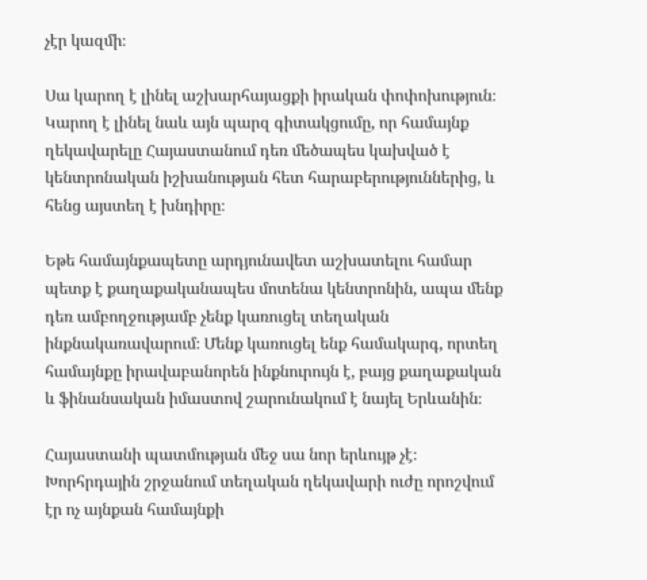չէր կազմի։

Սա կարող է լինել աշխարհայացքի իրական փոփոխություն։ Կարող է լինել նաև այն պարզ գիտակցումը, որ համայնք ղեկավարելը Հայաստանում դեռ մեծապես կախված է կենտրոնական իշխանության հետ հարաբերություններից, և հենց այստեղ է խնդիրը։

Եթե համայնքապետը արդյունավետ աշխատելու համար պետք է քաղաքականապես մոտենա կենտրոնին, ապա մենք դեռ ամբողջությամբ չենք կառուցել տեղական ինքնակառավարում։ Մենք կառուցել ենք համակարգ, որտեղ համայնքը իրավաբանորեն ինքնուրույն է, բայց քաղաքական և ֆինանսական իմաստով շարունակում է նայել Երևանին։

Հայաստանի պատմության մեջ սա նոր երևույթ չէ։ Խորհրդային շրջանում տեղական ղեկավարի ուժը որոշվում էր ոչ այնքան համայնքի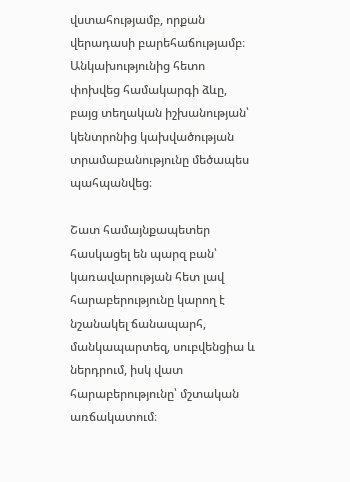վստահությամբ, որքան վերադասի բարեհաճությամբ։ Անկախությունից հետո փոխվեց համակարգի ձևը, բայց տեղական իշխանության՝ կենտրոնից կախվածության տրամաբանությունը մեծապես պահպանվեց։

Շատ համայնքապետեր հասկացել են պարզ բան՝ կառավարության հետ լավ հարաբերությունը կարող է նշանակել ճանապարհ, մանկապարտեզ, սուբվենցիա և ներդրում, իսկ վատ հարաբերությունը՝ մշտական առճակատում։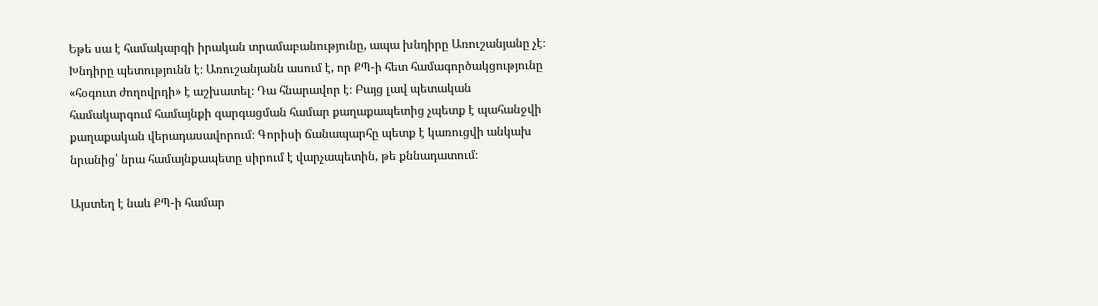Եթե սա է համակարգի իրական տրամաբանությունը, ապա խնդիրը Առուշանյանը չէ։ Խնդիրը պետությունն է։ Առուշանյանն ասում է, որ ՔՊ-ի հետ համագործակցությունը «հօգուտ ժողովրդի» է աշխատել։ Դա հնարավոր է։ Բայց լավ պետական համակարգում համայնքի զարգացման համար քաղաքապետից չպետք է պահանջվի քաղաքական վերադասավորում։ Գորիսի ճանապարհը պետք է կառուցվի անկախ նրանից՝ նրա համայնքապետը սիրում է վարչապետին, թե քննադատում։

Այստեղ է նաև ՔՊ-ի համար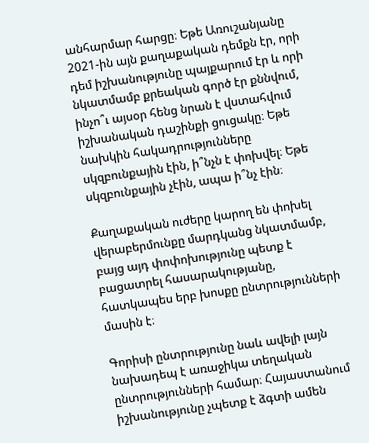անհարմար հարցը։ Եթե Առուշանյանը 2021-ին այն քաղաքական դեմքն էր, որի դեմ իշխանությունը պայքարում էր և որի նկատմամբ քրեական գործ էր քննվում, ինչո՞ւ այսօր հենց նրան է վստահվում իշխանական դաշինքի ցուցակը։ Եթե նախկին հակադրությունները սկզբունքային էին, ի՞նչն է փոխվել։ Եթե սկզբունքային չէին, ապա ի՞նչ էին։

Քաղաքական ուժերը կարող են փոխել վերաբերմունքը մարդկանց նկատմամբ, բայց այդ փոփոխությունը պետք է բացատրել հասարակությանը, հատկապես երբ խոսքը ընտրությունների մասին է։

Գորիսի ընտրությունը նաև ավելի լայն նախադեպ է առաջիկա տեղական ընտրությունների համար։ Հայաստանում իշխանությունը չպետք է ձգտի ամեն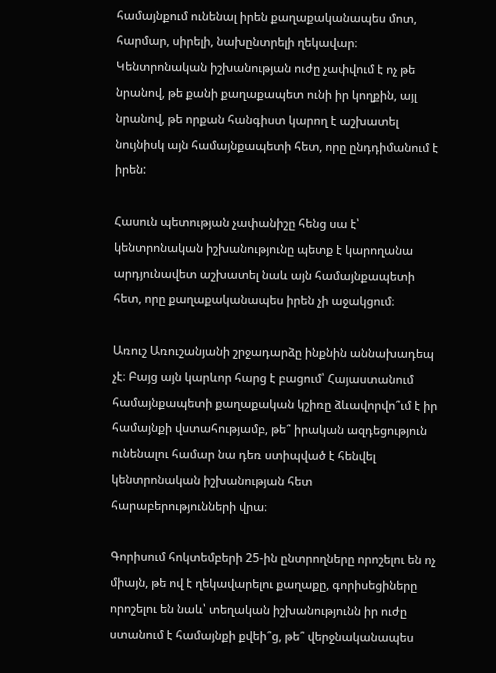համայնքում ունենալ իրեն քաղաքականապես մոտ, հարմար, սիրելի, նախընտրելի ղեկավար։ Կենտրոնական իշխանության ուժը չափվում է ոչ թե նրանով, թե քանի քաղաքապետ ունի իր կողքին, այլ նրանով, թե որքան հանգիստ կարող է աշխատել նույնիսկ այն համայնքապետի հետ, որը ընդդիմանում է իրեն:

Հասուն պետության չափանիշը հենց սա է՝ կենտրոնական իշխանությունը պետք է կարողանա արդյունավետ աշխատել նաև այն համայնքապետի հետ, որը քաղաքականապես իրեն չի աջակցում։

Առուշ Առուշանյանի շրջադարձը ինքնին աննախադեպ չէ։ Բայց այն կարևոր հարց է բացում՝ Հայաստանում համայնքապետի քաղաքական կշիռը ձևավորվո՞ւմ է իր համայնքի վստահությամբ, թե՞ իրական ազդեցություն ունենալու համար նա դեռ ստիպված է հենվել կենտրոնական իշխանության հետ հարաբերությունների վրա։

Գորիսում հոկտեմբերի 25-ին ընտրողները որոշելու են ոչ միայն, թե ով է ղեկավարելու քաղաքը, գորիսեցիները որոշելու են նաև՝ տեղական իշխանությունն իր ուժը ստանում է համայնքի քվեի՞ց, թե՞ վերջնականապես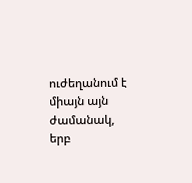ուժեղանում է միայն այն ժամանակ, երբ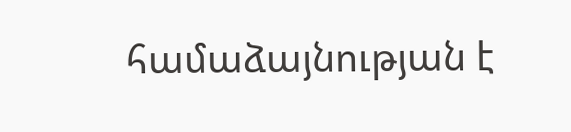համաձայնության է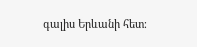գալիս Երևանի հետ։